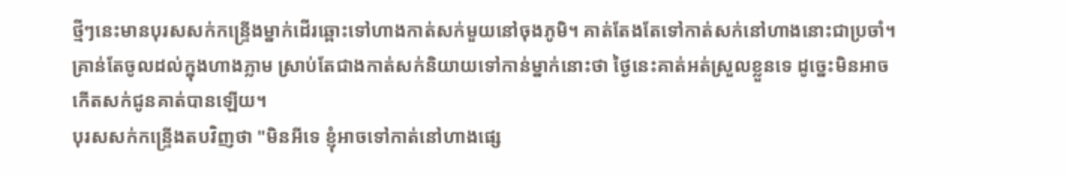ថ្មីៗនេះមានបុរសសក់កន្ទ្រើងម្នាក់ដើរឆ្ពោះទៅហាងកាត់សក់មួយនៅចុងភូមិ។ គាត់តែងតែទៅកាត់សក់នៅហាងនោះជាប្រចាំ។ គ្រាន់តែចូលដល់ក្នុងហាងភ្លាម ស្រាប់តែជាងកាត់សក់និយាយទៅកាន់ម្នាក់នោះថា ថ្ងៃនេះគាត់អត់ស្រួលខ្លួនទេ ដូច្នេះមិនអាចកើតសក់ជូនគាត់បានឡើយ។
បុរសសក់កន្ទ្រើងតបវិញថា "មិនអីទេ ខ្ញុំអាចទៅកាត់នៅហាងផ្សេ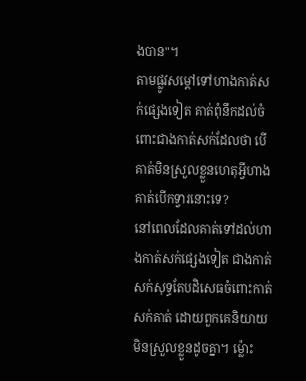ងបាន"។
តាមផ្លូវសម្ដៅទៅហាងកាត់សក់ផ្សេងទៀត គាត់ពុំនឹកដល់ចំពោះជាងកាត់សក់ដែលថា បើគាត់មិនស្រួលខ្លួនហេតុអ្វីហាងគាត់បើកទ្វារនោះទេ?
នៅពេលដែលគាត់ទៅដល់ហាងកាត់សក់ផ្សេងទៀត ជាងកាត់សក់សុទ្ធតែបដិសេធចំពោះកាត់សក់គាត់ ដោយពួកគេនិយាយមិនស្រួលខ្លួនដូចគ្នា។ ម្ល៉ោះ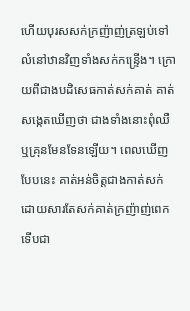ហើយបុរសសក់ក្រញ៉ាញ់ត្រឡប់ទៅលំនៅឋានវិញទាំងសក់កន្ទ្រើង។ ក្រោយពីជាងបដិសេធកាត់សក់គាត់ គាត់សង្កេតឃើញថា ជាងទាំងនោះពុំឈឺឬគ្រុនមែនទែនឡើយ។ ពេលឃើញបែបនេះ គាត់អន់ចិត្តជាងកាត់សក់ ដោយសារតែសក់គាត់ក្រញ៉ាញ់ពេកទើបជា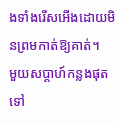ងទាំងរើសអើងដោយមិនព្រមកាត់ឱ្យគាត់។
មួយសប្ដាហ៍កន្លងផុតទៅ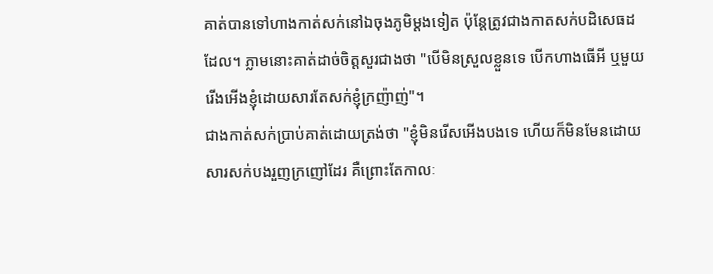គាត់បានទៅហាងកាត់សក់នៅឯចុងភូមិម្ដងទៀត ប៉ុន្តែត្រូវជាងកាតសក់បដិសេធដដែល។ ភ្លាមនោះគាត់ដាច់ចិត្តសួរជាងថា "បើមិនស្រួលខ្លួនទេ បើកហាងធើអី ឬមួយរើងអើងខ្ញុំដោយសារតែសក់ខ្ញុំក្រញ៉ាញ់"។
ជាងកាត់សក់ប្រាប់គាត់ដោយត្រង់ថា "ខ្ញុំមិនរើសអើងបងទេ ហើយក៏មិនមែនដោយសារសក់បងរួញក្រញៅដែរ គឺព្រោះតែកាលៈ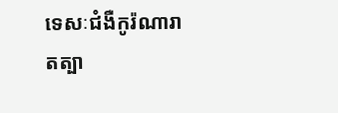ទេសៈជំងឺកូរ៉ណារាតត្បា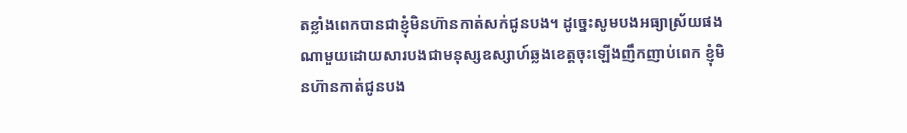តខ្លាំងពេកបានជាខ្ញុំមិនហ៊ានកាត់សក់ជូនបង។ ដូច្នេះសូមបងអធ្យាស្រ័យផង ណាមួយដោយសារបងជាមនុស្សឧស្សាហ៍ឆ្លងខេត្តចុះឡើងញឹកញាប់ពេក ខ្ញុំមិនហ៊ានកាត់ជូនបង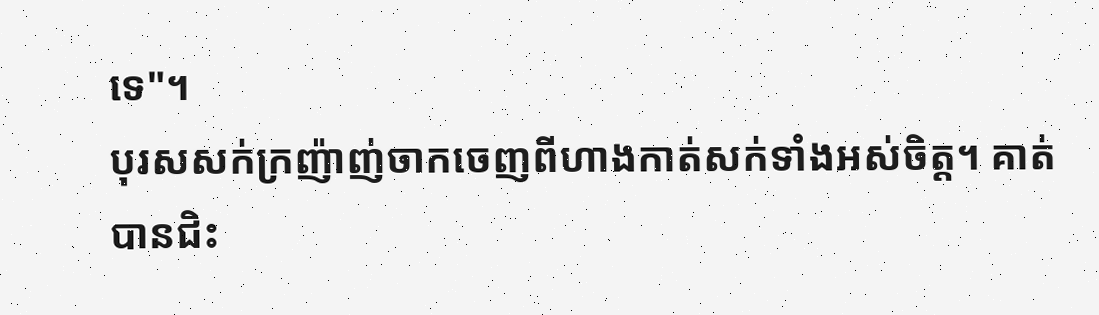ទេ"។
បុរសសក់ក្រញ៉ាញ់ចាកចេញពីហាងកាត់សក់ទាំងអស់ចិត្ត។ គាត់បានជិះ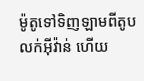ម៉ូតូទៅទិញឡាមពីតូបលក់អ៊ីវ៉ាន់ ហើយ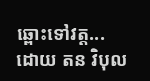ឆ្ពោះទៅវត្ត...
ដោយ តន វិបុល